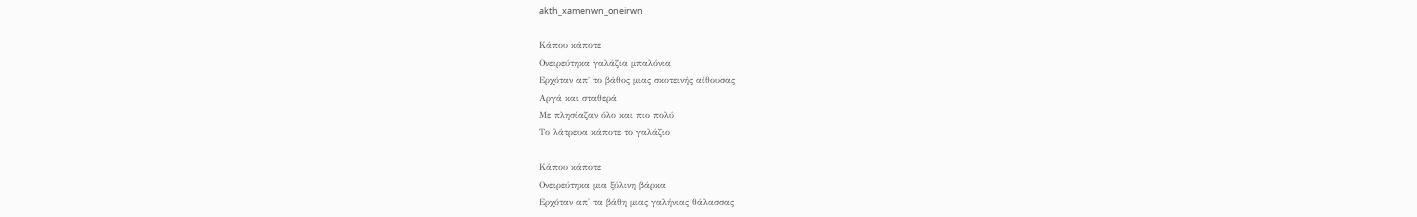akth_xamenwn_oneirwn

Κάπου κάποτε
Ονειρεύτηκα γαλάζια μπαλόνια
Ερχόταν απ΄ το βάθος μιας σκοτεινής αίθουσας
Αργά και σταθερά
Με πλησίαζαν όλο και πιο πολύ
Το λάτρευα κάποτε το γαλάζιο

Κάπου κάποτε
Ονειρεύτηκα μια ξύλινη βάρκα
Ερχόταν απ' τα βάθη μιας γαλήνιας θάλασσας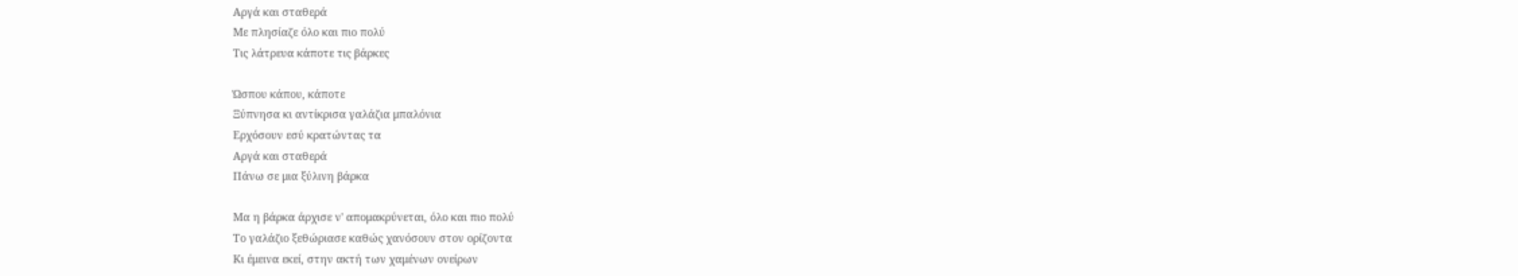Αργά και σταθερά
Με πλησίαζε όλο και πιο πολύ
Τις λάτρευα κάποτε τις βάρκες

Ώσπου κάπου, κάποτε
Ξύπνησα κι αντίκρισα γαλάζια μπαλόνια
Ερχόσουν εσύ κρατώντας τα
Αργά και σταθερά
Πάνω σε μια ξύλινη βάρκα

Μα η βάρκα άρχισε ν' απομακρύνεται, όλο και πιο πολύ
Το γαλάζιο ξεθώριασε καθώς χανόσουν στον ορίζοντα
Κι έμεινα εκεί, στην ακτή των χαμένων ονείρων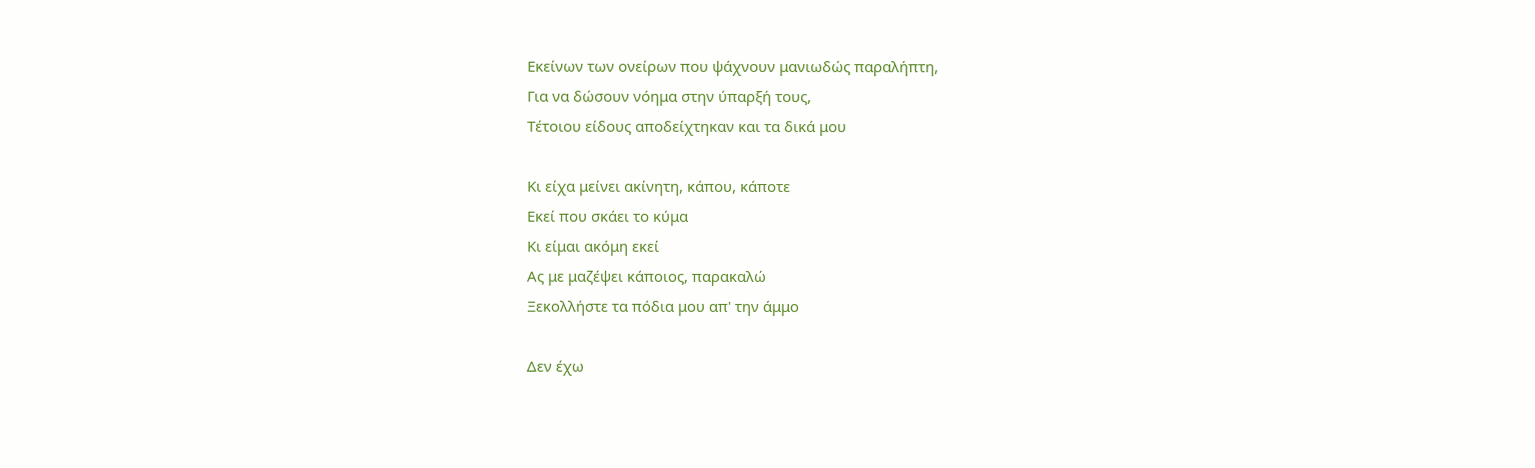Εκείνων των ονείρων που ψάχνουν μανιωδώς παραλήπτη,
Για να δώσουν νόημα στην ύπαρξή τους,
Τέτοιου είδους αποδείχτηκαν και τα δικά μου

Κι είχα μείνει ακίνητη, κάπου, κάποτε
Εκεί που σκάει το κύμα
Κι είμαι ακόμη εκεί
Ας με μαζέψει κάποιος, παρακαλώ
Ξεκολλήστε τα πόδια μου απ' την άμμο

Δεν έχω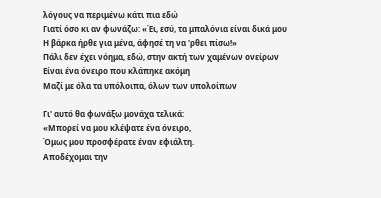λόγους να περιμένω κάτι πια εδώ
Γιατί όσο κι αν φωνάζω: «Έι, εσύ, τα μπαλόνια είναι δικά μου
Η βάρκα ήρθε για μένα, άφησέ τη να 'ρθει πίσω!»
Πάλι δεν έχει νόημα, εδώ, στην ακτή των χαμένων ονείρων
Είναι ένα όνειρο που κλάπηκε ακόμη
Μαζί με όλα τα υπόλοιπα, όλων των υπολοίπων

Γι' αυτό θα φωνάξω μονάχα τελικά:
«Μπορεί να μου κλέψατε ένα όνειρο,
Όμως μου προσφέρατε έναν εφιάλτη.
Αποδέχομαι την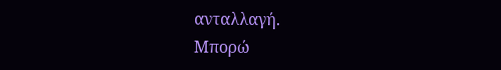ανταλλαγή.
Μπορώ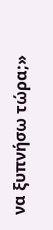να ξυπνήσω τώρα;»